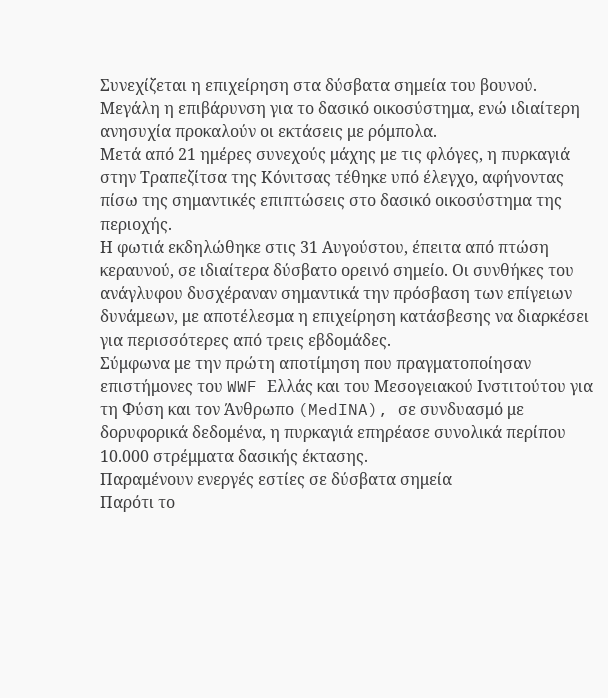Συνεχίζεται η επιχείρηση στα δύσβατα σημεία του βουνού. Μεγάλη η επιβάρυνση για το δασικό οικοσύστημα, ενώ ιδιαίτερη ανησυχία προκαλούν οι εκτάσεις με ρόμπολα.
Μετά από 21 ημέρες συνεχούς μάχης με τις φλόγες, η πυρκαγιά στην Τραπεζίτσα της Κόνιτσας τέθηκε υπό έλεγχο, αφήνοντας πίσω της σημαντικές επιπτώσεις στο δασικό οικοσύστημα της περιοχής.
Η φωτιά εκδηλώθηκε στις 31 Αυγούστου, έπειτα από πτώση κεραυνού, σε ιδιαίτερα δύσβατο ορεινό σημείο. Οι συνθήκες του ανάγλυφου δυσχέραναν σημαντικά την πρόσβαση των επίγειων δυνάμεων, με αποτέλεσμα η επιχείρηση κατάσβεσης να διαρκέσει για περισσότερες από τρεις εβδομάδες.
Σύμφωνα με την πρώτη αποτίμηση που πραγματοποίησαν επιστήμονες του WWF Ελλάς και του Μεσογειακού Ινστιτούτου για τη Φύση και τον Άνθρωπο (MedINA), σε συνδυασμό με δορυφορικά δεδομένα, η πυρκαγιά επηρέασε συνολικά περίπου 10.000 στρέμματα δασικής έκτασης.
Παραμένουν ενεργές εστίες σε δύσβατα σημεία
Παρότι το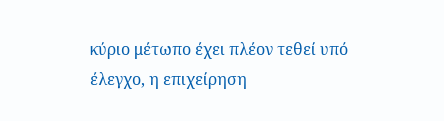κύριο μέτωπο έχει πλέον τεθεί υπό έλεγχο, η επιχείρηση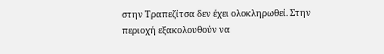στην Τραπεζίτσα δεν έχει ολοκληρωθεί. Στην περιοχή εξακολουθούν να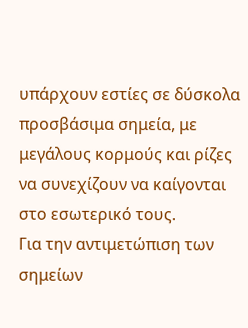υπάρχουν εστίες σε δύσκολα προσβάσιμα σημεία, με μεγάλους κορμούς και ρίζες να συνεχίζουν να καίγονται στο εσωτερικό τους.
Για την αντιμετώπιση των σημείων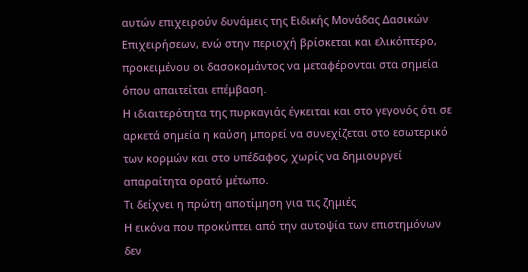αυτών επιχειρούν δυνάμεις της Ειδικής Μονάδας Δασικών Επιχειρήσεων, ενώ στην περιοχή βρίσκεται και ελικόπτερο, προκειμένου οι δασοκομάντος να μεταφέρονται στα σημεία όπου απαιτείται επέμβαση.
Η ιδιαιτερότητα της πυρκαγιάς έγκειται και στο γεγονός ότι σε αρκετά σημεία η καύση μπορεί να συνεχίζεται στο εσωτερικό των κορμών και στο υπέδαφος, χωρίς να δημιουργεί απαραίτητα ορατό μέτωπο.
Τι δείχνει η πρώτη αποτίμηση για τις ζημιές
Η εικόνα που προκύπτει από την αυτοψία των επιστημόνων δεν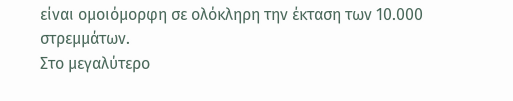είναι ομοιόμορφη σε ολόκληρη την έκταση των 10.000 στρεμμάτων.
Στο μεγαλύτερο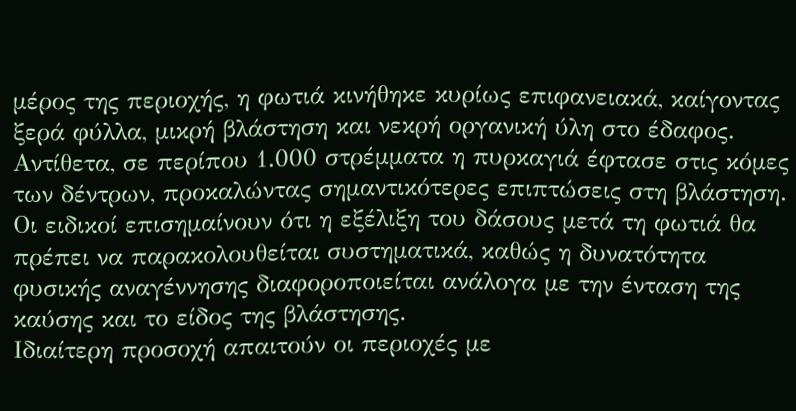μέρος της περιοχής, η φωτιά κινήθηκε κυρίως επιφανειακά, καίγοντας ξερά φύλλα, μικρή βλάστηση και νεκρή οργανική ύλη στο έδαφος. Αντίθετα, σε περίπου 1.000 στρέμματα η πυρκαγιά έφτασε στις κόμες των δέντρων, προκαλώντας σημαντικότερες επιπτώσεις στη βλάστηση.
Οι ειδικοί επισημαίνουν ότι η εξέλιξη του δάσους μετά τη φωτιά θα πρέπει να παρακολουθείται συστηματικά, καθώς η δυνατότητα φυσικής αναγέννησης διαφοροποιείται ανάλογα με την ένταση της καύσης και το είδος της βλάστησης.
Ιδιαίτερη προσοχή απαιτούν οι περιοχές με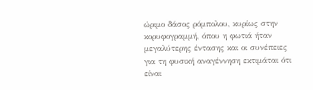ώριμο δάσος ρόμπολου, κυρίως στην κορυφογραμμή, όπου η φωτιά ήταν μεγαλύτερης έντασης και οι συνέπειες για τη φυσική αναγέννηση εκτιμάται ότι είναι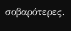σοβαρότερες.